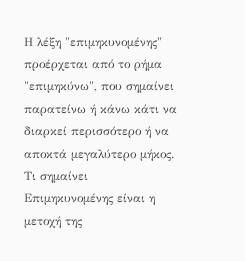Η λέξη "επιμηκυνομένης" προέρχεται από το ρήμα "επιμηκύνω", που σημαίνει παρατείνω ή κάνω κάτι να διαρκεί περισσότερο ή να αποκτά μεγαλύτερο μήκος.
Τι σημαίνει
Επιμηκυνομένης είναι η μετοχή της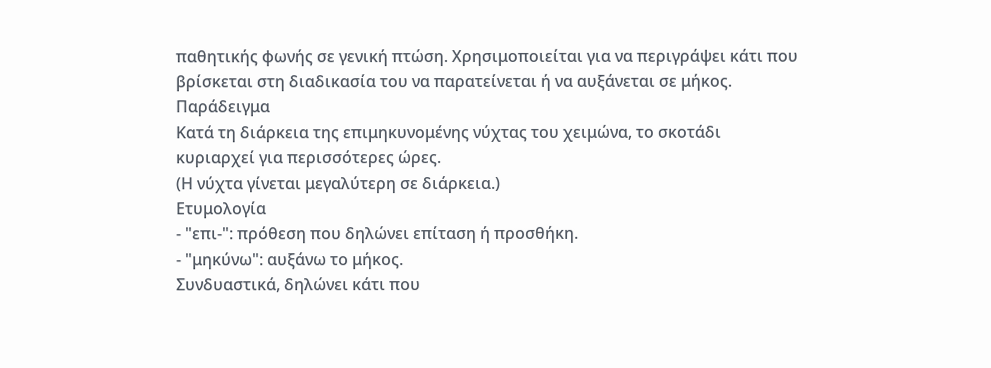παθητικής φωνής σε γενική πτώση. Χρησιμοποιείται για να περιγράψει κάτι που βρίσκεται στη διαδικασία του να παρατείνεται ή να αυξάνεται σε μήκος.
Παράδειγμα
Κατά τη διάρκεια της επιμηκυνομένης νύχτας του χειμώνα, το σκοτάδι κυριαρχεί για περισσότερες ώρες.
(Η νύχτα γίνεται μεγαλύτερη σε διάρκεια.)
Ετυμολογία
- "επι-": πρόθεση που δηλώνει επίταση ή προσθήκη.
- "μηκύνω": αυξάνω το μήκος.
Συνδυαστικά, δηλώνει κάτι που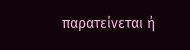παρατείνεται ή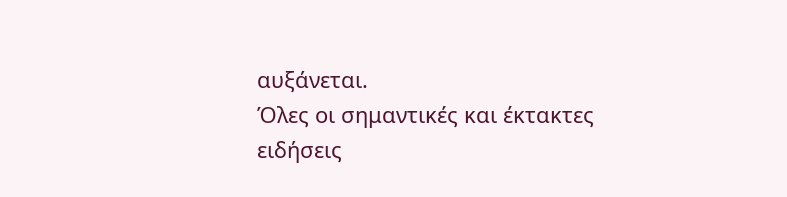αυξάνεται.
Όλες οι σημαντικές και έκτακτες ειδήσεις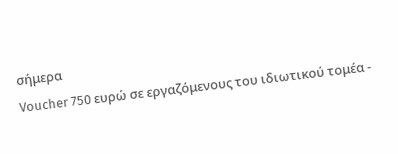σήμερα
Voucher 750 ευρώ σε εργαζόμενους του ιδιωτικού τομέα -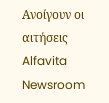Ανοίγουν οι αιτήσεις
Alfavita Newsroom